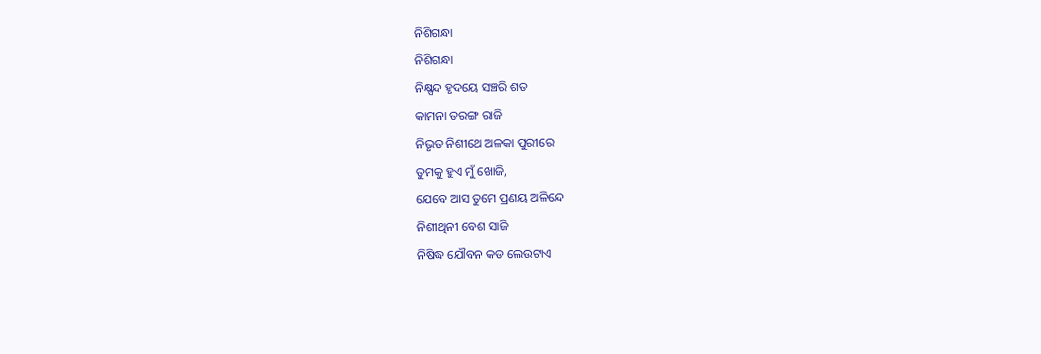ନିଶିଗନ୍ଧା
ନିଶିଗନ୍ଧା
ନିକ୍ଷ୍ପନ୍ଦ ହୃଦୟେ ସଞ୍ଚରି ଶତ
କାମନା ତରଙ୍ଗ ରାଜି
ନିଭୃତ ନିଶୀଥେ ଅଳକା ପୁରୀରେ
ତୁମକୁ ହୁଏ ମୁଁ ଖୋଜି,
ଯେବେ ଆସ ତୁମେ ପ୍ରଣୟ ଅଳିନ୍ଦେ
ନିଶୀଥିନୀ ବେଶ ସାଜି
ନିଷିଦ୍ଧ ଯୌବନ କଡ ଲେଉଟାଏ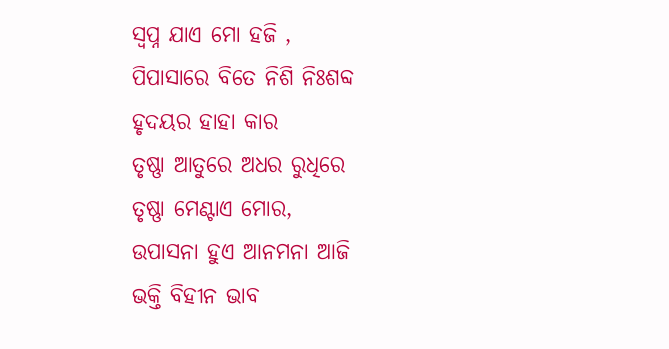ସ୍ୱପ୍ନ ଯାଏ ମୋ ହଜି ,
ପିପାସାରେ ବିତେ ନିଶି ନିଃଶବ୍ଦ
ହୃଦୟର ହାହା କାର
ତୃଷ୍ଣା ଆତୁରେ ଅଧର ରୁଧିରେ
ତୃଷ୍ଣା ମେଣ୍ଟାଏ ମୋର,
ଉପାସନା ହୁଏ ଆନମନା ଆଜି
ଭକ୍ତି ବିହୀନ ଭାବ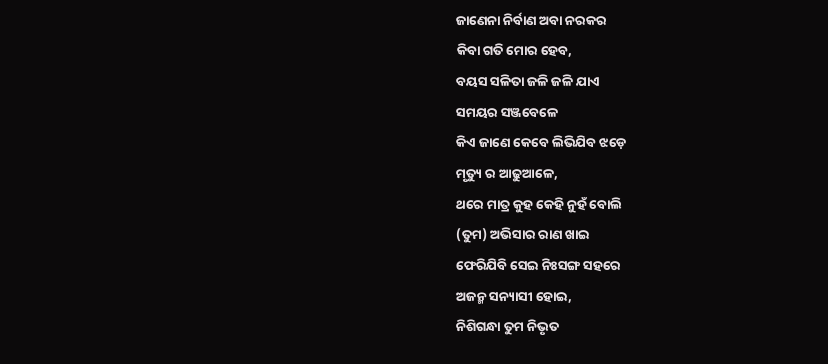ଜାଣେନା ନିର୍ବାଣ ଅବା ନରକର
କିବା ଗତି ମୋର ହେବ,
ବୟସ ସଳିତା ଜଳି ଜଳି ଯାଏ
ସମୟର ସଞ୍ଜବେଳେ
କିଏ ଜାଣେ କେବେ ଲିଭିଯିବ ଝଡ଼େ
ମୃତ୍ୟୁ ର ଆଢୁଆଳେ,
ଥରେ ମାତ୍ର କୁହ କେହି ନୁହଁ ବୋଲି
(ତୁମ) ଅଭିସାର ରାଣ ଖାଇ
ଫେରିଯିବି ସେଇ ନିଃସଙ୍ଗ ସହରେ
ଅଜନ୍ମ ସନ୍ୟାସୀ ହୋଇ,
ନିଶିଗନ୍ଧା ତୁମ ନିଭୃତ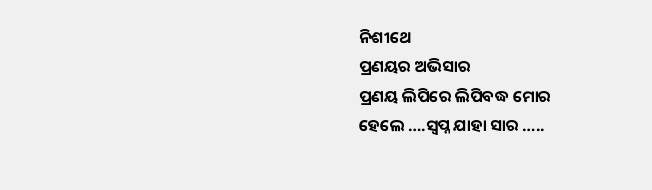ନିଶୀଥେ
ପ୍ରଣୟର ଅଭିସାର
ପ୍ରଣୟ ଲିପିରେ ଲିପିବଦ୍ଧ ମୋର
ହେଲେ ….ସ୍ବପ୍ନ ଯାହା ସାର …..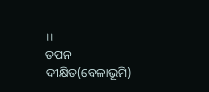।।
ତପନ ଦୀକ୍ଷିତ(ବେଳାଭୂମି)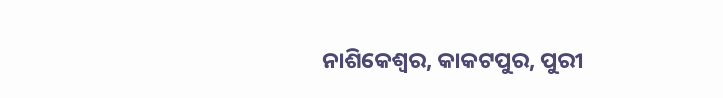ନାଶିକେଶ୍ୱର, କାକଟପୁର, ପୁରୀ